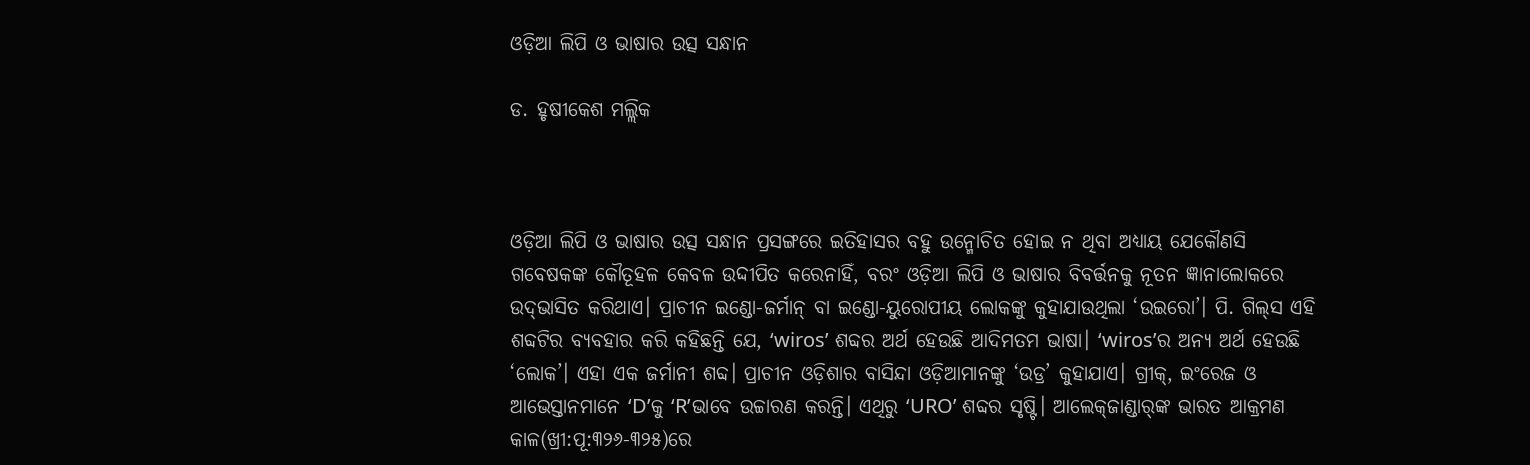ଓଡ଼ିଆ ଲିପି ଓ ଭାଷାର ଉତ୍ସ ସନ୍ଧାନ

ଡ. ହୃଷୀକେଶ ମଲ୍ଲିକ



ଓଡ଼ିଆ ଲିପି ଓ ଭାଷାର ଉତ୍ସ ସନ୍ଧାନ ପ୍ରସଙ୍ଗରେ ଇତିହାସର ବହୁ ଉନ୍ମୋଚିତ ହୋଇ ନ ଥିବା ଅଧ୍ୟାୟ ଯେକୌଣସି ଗବେଷକଙ୍କ କୌତୂହଳ କେବଳ ଉଦ୍ଦୀପିତ କରେନାହିଁ, ବରଂ ଓଡ଼ିଆ ଲିପି ଓ ଭାଷାର ବିବର୍ତ୍ତନକୁ ନୂତନ ଜ୍ଞାନାଲୋକରେ ଉଦ୍‌ଭାସିତ କରିଥାଏ। ପ୍ରାଚୀନ ଇଣ୍ଡୋ-ଜର୍ମାନ୍‌ ବା ଇଣ୍ଡୋ-ୟୁରୋପୀୟ ଲୋକଙ୍କୁ କୁହାଯାଉଥିଲା ‘ଉଇରୋ’। ପି. ଗିଲ୍‌ସ ଏହି ଶବ୍ଦଟିର ବ୍ୟବହାର କରି କହିଛନ୍ତି ଯେ, ‘wiros’ ଶବ୍ଦର ଅର୍ଥ ହେଉଛି ଆଦିମତମ ଭାଷା। ‘wiros’ର ଅନ୍ୟ ଅର୍ଥ ହେଉଛି ‘ଲୋକ’। ଏହା ଏକ ଜର୍ମାନୀ ଶବ୍ଦ। ପ୍ରାଚୀନ ଓଡ଼ିଶାର ବାସିନ୍ଦା ଓଡ଼ିଆମାନଙ୍କୁ ‘ଉଡ୍ର’ କୁହାଯାଏ। ଗ୍ରୀକ୍‌, ଇଂରେଜ ଓ ଆଭେସ୍ତାନମାନେ ‘D’କୁ ‘R’ଭାବେ ଉଚ୍ଚାରଣ କରନ୍ତି। ଏଥିରୁ ‘URO’ ଶବ୍ଦର ସୃଷ୍ଟି। ଆଲେକ୍‌ଜାଣ୍ଡାର୍‌ଙ୍କ ଭାରତ ଆକ୍ରମଣ କାଳ(ଖ୍ରୀ:ପୂ:୩୨୬-୩୨୫)ରେ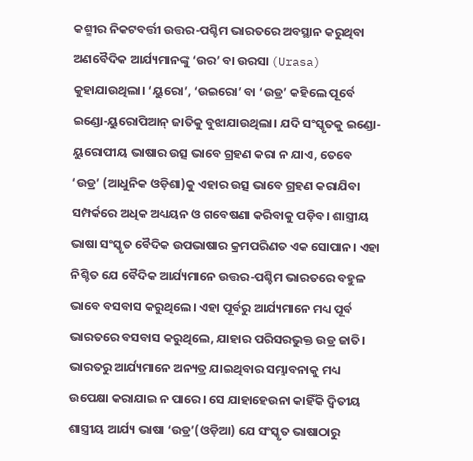କଶ୍ମୀର ନିକଟବର୍ତ୍ତୀ ଉତ୍ତର-ପଶ୍ଚିମ ଭାରତରେ ଅବସ୍ଥାନ କରୁଥିବା ଅଣବୈଦିକ ଆର୍ଯ୍ୟମାନଙ୍କୁ ‘ଉର’ ବା ଉରସା (Urasa) କୁହାଯାଉଥିଲା। ‘ୟୁରୋ’, ‘ଉଇରୋ’ ବା ‘ଉଡ୍ର’ କହିଲେ ପୂର୍ବେ ଇଣ୍ଡୋ-ୟୁରୋପିଆନ୍‌ ଜାତିକୁ ବୁଝାଯାଉଥିଲା। ଯଦି ସଂସ୍କୃତକୁ ଇଣ୍ଡୋ-ୟୁରୋପୀୟ ଭାଷାର ଉତ୍ସ ଭାବେ ଗ୍ରହଣ କରା ନ ଯାଏ, ତେବେ ‘ଉଡ୍ର’ (ଆଧୁନିକ ଓଡ଼ିଶା)କୁ ଏହାର ଉତ୍ସ ଭାବେ ଗ୍ରହଣ କରାଯିବା ସମ୍ପର୍କରେ ଅଧିକ ଅଧ୍ୟୟନ ଓ ଗବେଷଣା କରିବାକୁ ପଡ଼ିବ। ଶାସ୍ତ୍ରୀୟ ଭାଷା ସଂସ୍କୃତ ବୈଦିକ ଉପଭାଷାର କ୍ରମପରିଣତ ଏକ ସୋପାନ। ଏହା ନିଶ୍ଚିତ ଯେ ବୈଦିକ ଆର୍ଯ୍ୟମାନେ ଉତ୍ତର-ପଶ୍ଚିମ ଭାରତରେ ବହୁଳ ଭାବେ ବସବାସ କରୁଥିଲେ। ଏହା ପୂର୍ବରୁ ଆର୍ଯ୍ୟମାନେ ମଧ୍ୟ ପୂର୍ବ ଭାରତରେ ବସବାସ କରୁଥିଲେ, ଯାହାର ପରିସରଭୁକ୍ତ ଉଡ୍ର ଜାତି। ଭାରତରୁ ଆର୍ଯ୍ୟମାନେ ଅନ୍ୟତ୍ର ଯାଇଥିବାର ସମ୍ଭାବନାକୁ ମଧ୍ୟ ଉପେକ୍ଷା କରାଯାଇ ନ ପାରେ। ସେ ଯାହାହେଉନା କାହିଁକି ଦ୍ୱିତୀୟ ଶାସ୍ତ୍ରୀୟ ଆର୍ଯ୍ୟ ଭାଷା ‘ଉଡ୍ର’(ଓଡ଼ିଆ) ଯେ ସଂସ୍କୃତ ଭାଷାଠାରୁ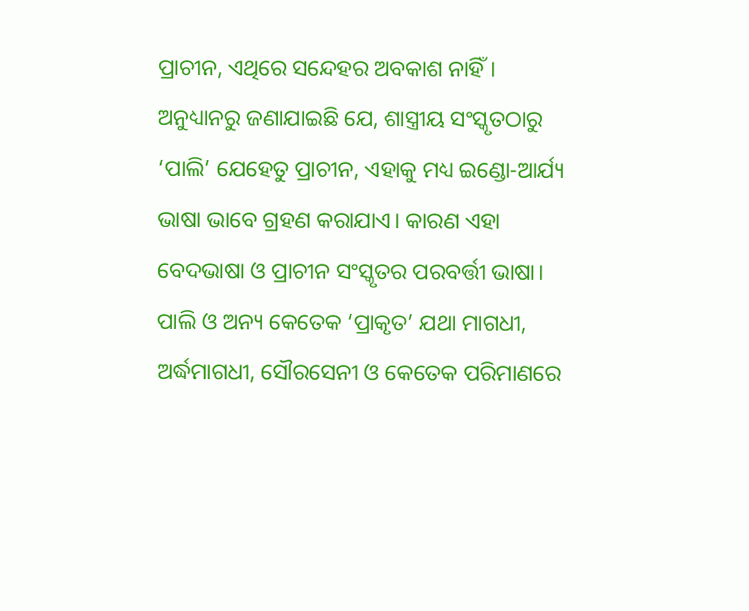ପ୍ରାଚୀନ, ଏଥିରେ ସନ୍ଦେହର ଅବକାଶ ନାହିଁ।
ଅନୁଧ୍ୟାନରୁ ଜଣାଯାଇଛି ଯେ, ଶାସ୍ତ୍ରୀୟ ସଂସ୍କୃତଠାରୁ ‘ପାଲି’ ଯେହେତୁ ପ୍ରାଚୀନ, ଏହାକୁ ମଧ୍ୟ ଇଣ୍ଡୋ-ଆର୍ଯ୍ୟ ଭାଷା ଭାବେ ଗ୍ରହଣ କରାଯାଏ। କାରଣ ଏହା ବେଦଭାଷା ଓ ପ୍ରାଚୀନ ସଂସ୍କୃତର ପରବର୍ତ୍ତୀ ଭାଷା। ପାଲି ଓ ଅନ୍ୟ କେତେକ ‘ପ୍ରାକୃତ’ ଯଥା ମାଗଧୀ, ଅର୍ଦ୍ଧମାଗଧୀ, ସୌରସେନୀ ଓ କେତେକ ପରିମାଣରେ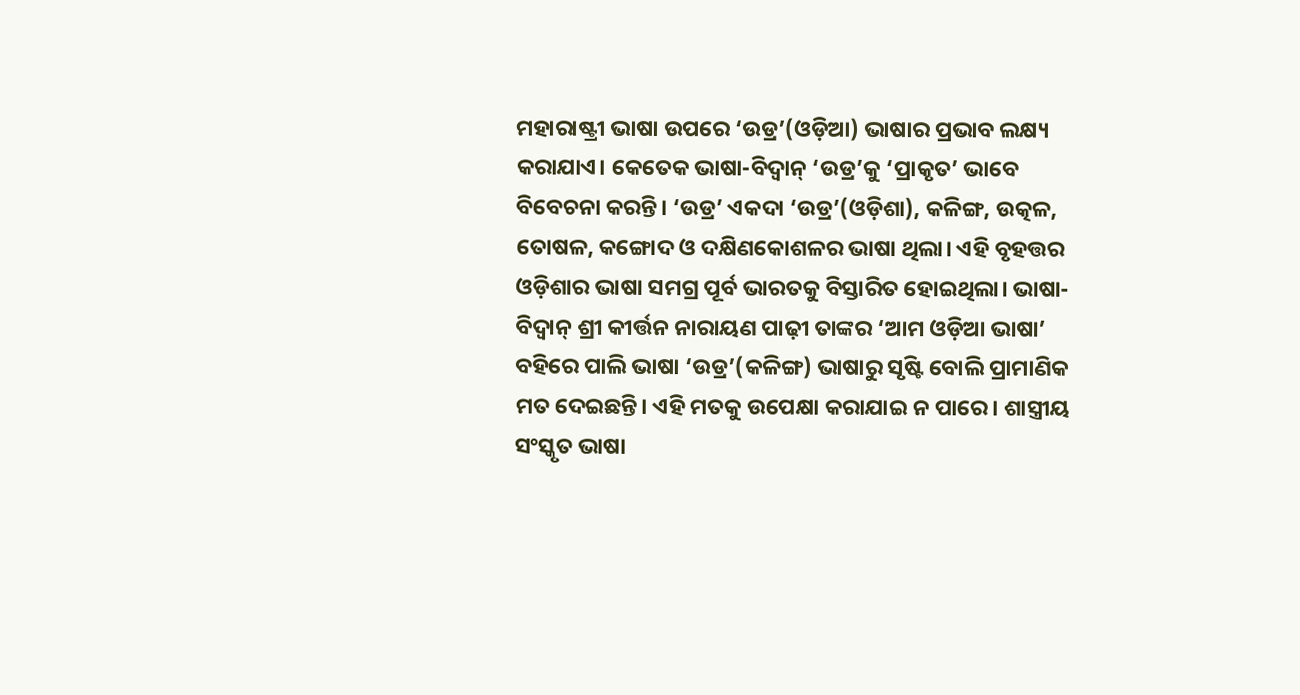ମହାରାଷ୍ଟ୍ରୀ ଭାଷା ଉପରେ ‘ଉଡ୍ର’(ଓଡ଼ିଆ) ଭାଷାର ପ୍ରଭାବ ଲକ୍ଷ୍ୟ କରାଯାଏ। କେତେକ ଭାଷା-ବିଦ୍ୱାନ୍‌ ‘ଉଡ୍ର’କୁ ‘ପ୍ରାକୃତ’ ଭାବେ ବିବେଚନା କରନ୍ତି। ‘ଉଡ୍ର’ ଏକଦା ‘ଉଡ୍ର’(ଓଡ଼ିଶା), କଳିଙ୍ଗ, ଉତ୍କଳ, ତୋଷଳ, କଙ୍ଗୋଦ ଓ ଦକ୍ଷିଣକୋଶଳର ଭାଷା ଥିଲା। ଏହି ବୃହତ୍ତର ଓଡ଼ିଶାର ଭାଷା ସମଗ୍ର ପୂର୍ବ ଭାରତକୁ ବିସ୍ତାରିତ ହୋଇଥିଲା। ଭାଷା-ବିଦ୍ୱାନ୍‌ ଶ୍ରୀ କୀର୍ତ୍ତନ ନାରାୟଣ ପାଢ଼ୀ ତାଙ୍କର ‘ଆମ ଓଡ଼ିଆ ଭାଷା’ ବହିରେ ପାଲି ଭାଷା ‘ଉଡ୍ର’(କଳିଙ୍ଗ) ଭାଷାରୁ ସୃଷ୍ଟି ବୋଲି ପ୍ରାମାଣିକ ମତ ଦେଇଛନ୍ତି। ଏହି ମତକୁ ଉପେକ୍ଷା କରାଯାଇ ନ ପାରେ। ଶାସ୍ତ୍ରୀୟ ସଂସ୍କୃତ ଭାଷା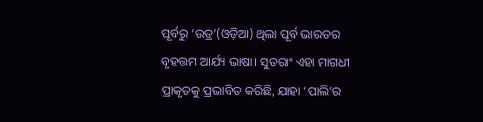ପୂର୍ବରୁ ‘ଉଡ୍ର’(ଓଡ଼ିଆ) ଥିଲା ପୂର୍ବ ଭାରତର ବୃହତ୍ତମ ଆର୍ଯ୍ୟ ଭାଷା। ସୁତରାଂ ଏହା ମାଗଧୀ ପ୍ରାକୃତକୁ ପ୍ରଭାବିତ କରିଛି, ଯାହା ‘ପାଲି’ର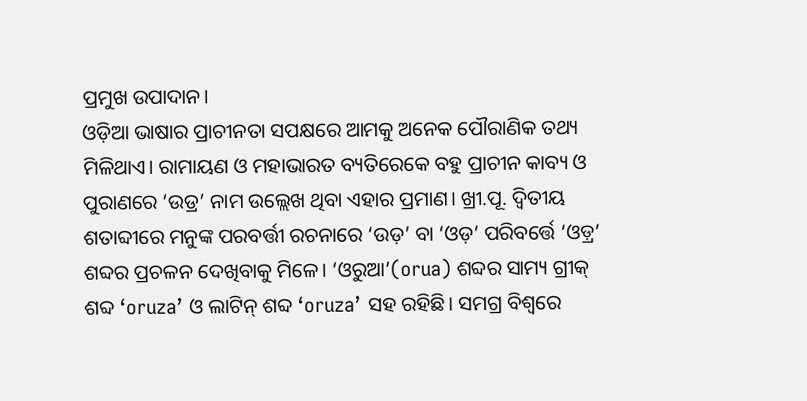ପ୍ରମୁଖ ଉପାଦାନ।
ଓଡ଼ିଆ ଭାଷାର ପ୍ରାଚୀନତା ସପକ୍ଷରେ ଆମକୁ ଅନେକ ପୌରାଣିକ ତଥ୍ୟ ମିଳିଥାଏ। ରାମାୟଣ ଓ ମହାଭାରତ ବ୍ୟତିରେକେ ବହୁ ପ୍ରାଚୀନ କାବ୍ୟ ଓ ପୁରାଣରେ ‘ଉଡ୍ର’ ନାମ ଉଲ୍ଲେଖ ଥିବା ଏହାର ପ୍ରମାଣ। ଖ୍ରୀ.ପୂ. ଦ୍ୱିତୀୟ ଶତାବ୍ଦୀରେ ମନୁଙ୍କ ପରବର୍ତ୍ତୀ ରଚନାରେ ‘ଉଡ଼’ ବା ‘ଓଡ଼’ ପରିବର୍ତ୍ତେ ‘ଓଡ଼୍ର’ ଶବ୍ଦର ପ୍ରଚଳନ ଦେଖିବାକୁ ମିଳେ। ‘ଓରୁଆ’(orua) ଶବ୍ଦର ସାମ୍ୟ ଗ୍ରୀକ୍‌ ଶବ୍ଦ ‘oruza’ ଓ ଲାଟିନ୍‌ ଶବ୍ଦ ‘oruza’ ସହ ରହିଛି। ସମଗ୍ର ବିଶ୍ୱରେ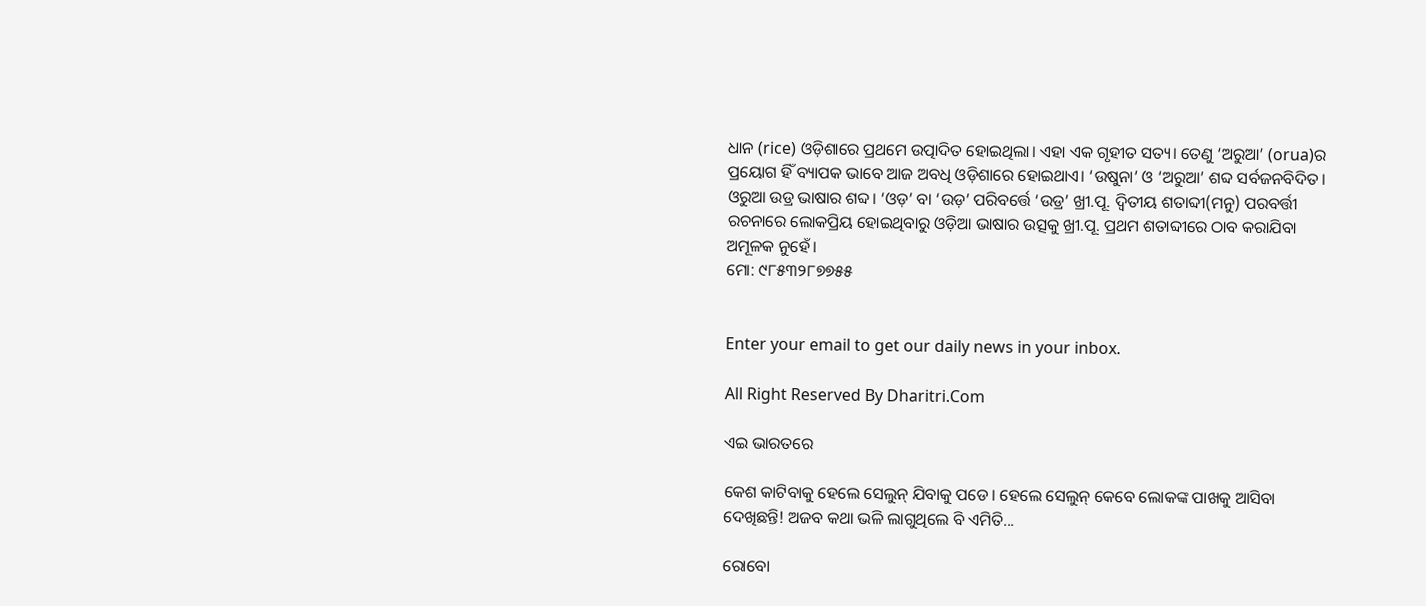ଧାନ (rice) ଓଡ଼ିଶାରେ ପ୍ରଥମେ ଉତ୍ପାଦିତ ହୋଇଥିଲା। ଏହା ଏକ ଗୃହୀତ ସତ୍ୟ। ତେଣୁ ‘ଅରୁଆ’ (orua)ର ପ୍ରୟୋଗ ହିଁ ବ୍ୟାପକ ଭାବେ ଆଜ ଅବଧି ଓଡ଼ିଶାରେ ହୋଇଥାଏ। ‘ଉଷୁନା’ ଓ ‘ଅରୁଆ’ ଶବ୍ଦ ସର୍ବଜନବିଦିତ। ଓରୁଆ ଉଡ୍ର ଭାଷାର ଶବ୍ଦ। ‘ଓଡ଼’ ବା ‘ଉଡ଼’ ପରିବର୍ତ୍ତେ ‘ଉଡ୍ର’ ଖ୍ରୀ.ପୂ. ଦ୍ୱିତୀୟ ଶତାବ୍ଦୀ(ମନୁ) ପରବର୍ତ୍ତୀ ରଚନାରେ ଲୋକପ୍ରିୟ ହୋଇଥିବାରୁ ଓଡ଼ିଆ ଭାଷାର ଉତ୍ସକୁ ଖ୍ରୀ.ପୂ. ପ୍ରଥମ ଶତାବ୍ଦୀରେ ଠାବ କରାଯିବା ଅମୂଳକ ନୁହେଁ।
ମୋ: ୯୮୫୩୨୮୭୭୫୫


Enter your email to get our daily news in your inbox.

All Right Reserved By Dharitri.Com

ଏଇ ଭାରତରେ

କେଶ କାଟିବାକୁ ହେଲେ ସେଲୁନ୍‌ ଯିବାକୁ ପଡେ। ହେଲେ ସେଲୁନ୍‌ କେବେ ଲୋକଙ୍କ ପାଖକୁ ଆସିବା ଦେଖିଛନ୍ତି! ଅଜବ କଥା ଭଳି ଲାଗୁଥିଲେ ବି ଏମିତି...

ରୋବୋ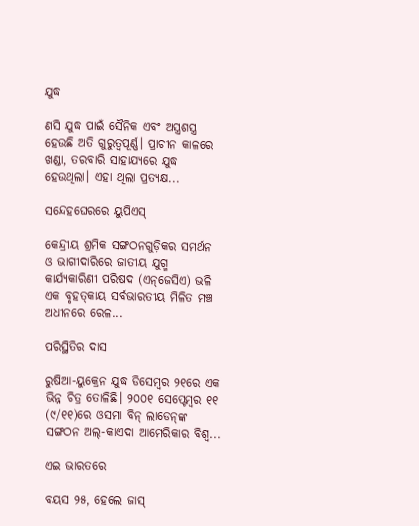ଯୁଦ୍ଧ

ଣସି ଯୁଦ୍ଧ ପାଇଁ ସୈନିକ ଏବଂ ଅସ୍ତ୍ରଶସ୍ତ୍ର ହେଉଛି ଅତି ଗୁରୁତ୍ୱପୂର୍ଣ୍ଣ। ପ୍ରାଚୀନ କାଳରେ ଖଣ୍ଡା, ତରବାରି ସାହାଯ୍ୟରେ ଯୁଦ୍ଧ ହେଉଥିଲା। ଏହା ଥିଲା ପ୍ରତ୍ୟକ୍ଷ...

ସନ୍ଦେହଘେରରେ ୟୁପିଏସ୍‌

କେନ୍ଦ୍ରୀୟ ଶ୍ରମିକ ସଙ୍ଗଠନଗୁଡ଼ିକର ସମର୍ଥନ ଓ ଭାଗୀଦାରିରେ ଜାତୀୟ ଯୁଗ୍ମ କାର୍ଯ୍ୟକାରିଣୀ ପରିଷଦ (ଏନ୍‌ଜେସିଏ) ଭଳି ଏକ ବୃହତ୍‌କାୟ ସର୍ବଭାରତୀୟ ମିଳିତ ମଞ୍ଚ ଅଧୀନରେ ରେଳ...

ପରିସ୍ଥିତିର ଦାସ

ରୁଷିଆ-ୟୁକ୍ରେନ ଯୁଦ୍ଧ ଡିସେମ୍ବର ୨୧ରେ ଏକ ଭିନ୍ନ ଚିତ୍ର ତୋଳିଛି। ୨୦୦୧ ସେପ୍ଟେମ୍ବର ୧୧ (୯/୧୧)ରେ ଓସମା ବିନ୍‌ ଲାଡେନ୍‌ଙ୍କ ସଙ୍ଗଠନ ଅଲ୍‌-କାଏଦା ଆମେରିକାର ବିଶ୍ୱ...

ଏଇ ଭାରତରେ

ବୟସ ୨୫, ହେଲେ ଜାସ୍‌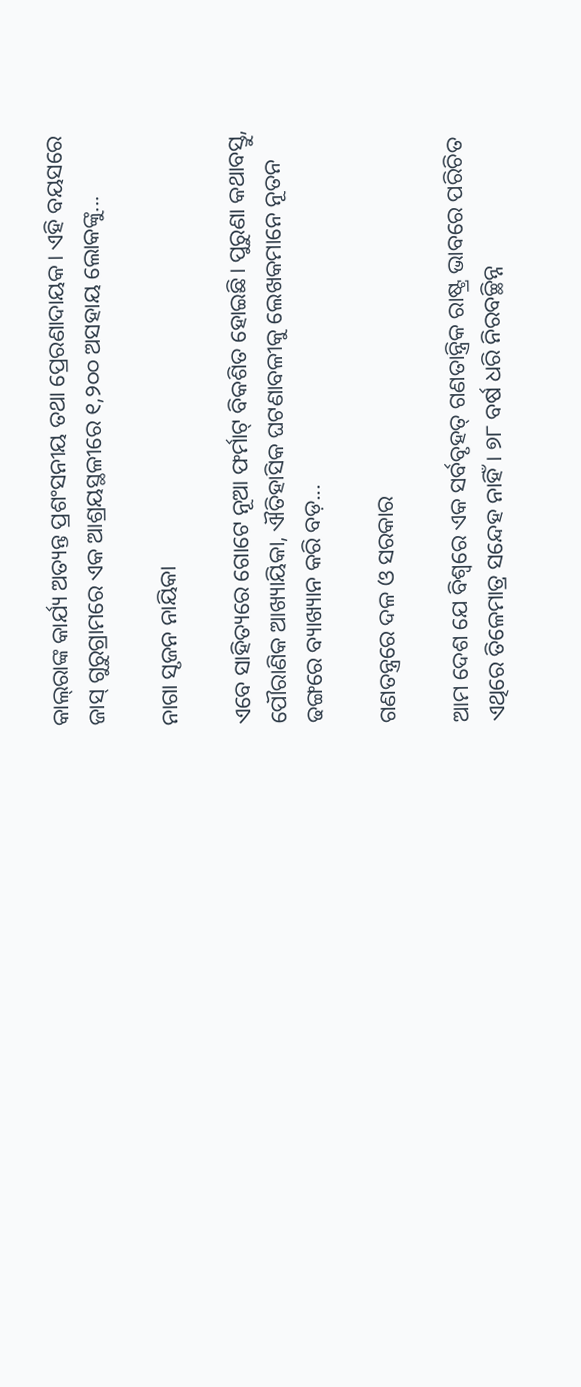କାଲ୍‌ରାଙ୍କ କାର୍ଯ୍ୟ ଅତ୍ୟନ୍ତ ପ୍ରଶଂସନୀୟ ତଥା ପ୍ରେରଣାଦାୟକ। ଏହି ବୟସରେ ଜାସ୍‌ ଗୁରୁଗ୍ରାମରେ ଏକ ଆଶ୍ରୟସ୍ଥଳୀରେ ୧,୨୦୦ ଅସହାୟ ଲୋକଙ୍କୁ...

ନାଗା ସୃଜନ ନାୟିକା

ଏବେ ସାହିତ୍ୟରେ ଗୋଟେ ନୂଆ ଫର୍ମାଟ୍‌ ବିକଶିତ ହୋଇଛି। ପୁରୁଣା କଥାବସ୍ତୁ, ପୌରାଣିକ ଆଖ୍ୟାୟିକା, ଐତିହାସିକ ଘଟଣାବଳୀକୁ ଲେଖକମାନେ ନୂତନ ଢଙ୍ଗରେ ବ୍ୟାଖ୍ୟାନ କରି ବଡ଼...

ଗଣତନ୍ତ୍ରରେ ଦଳ ଓ ସରକାର

ଆମ ଦେଶ ଯେ ବିଶ୍ୱରେ ଏକ ସର୍ବବୃହତ୍‌ ଗଣତାନ୍ତ୍ରିକ ରାଷ୍ଟ୍ର ଭାବରେ ପରିଚିତ ଏଥିରେ ତିଳେମାତ୍ର ସନ୍ଦେହ ନାହିଁ। ୭୮ ବର୍ଷ ଧରି ନିରବଚ୍ଛିନ୍ନ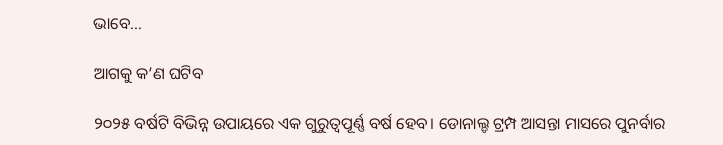ଭାବେ...

ଆଗକୁ କ’ଣ ଘଟିବ

୨୦୨୫ ବର୍ଷଟି ବିଭିନ୍ନ ଉପାୟରେ ଏକ ଗୁରୁତ୍ୱପୂର୍ଣ୍ଣ ବର୍ଷ ହେବ। ଡୋନାଲ୍ଡ ଟ୍ରମ୍ପ ଆସନ୍ତା ମାସରେ ପୁନର୍ବାର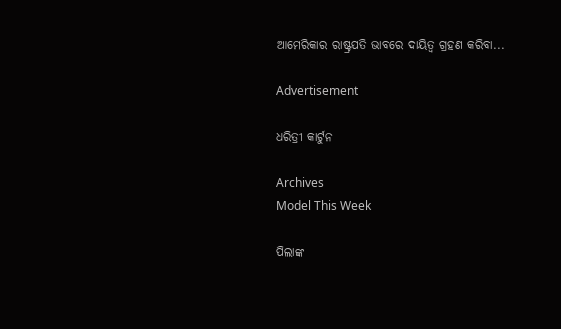ଆମେରିକାର ରାଷ୍ଟ୍ରପତି ଭାବରେ ଦାୟିତ୍ୱ ଗ୍ରହଣ କରିବା...

Advertisement

ଧରିତ୍ରୀ କାର୍ଟୁନ

Archives
Model This Week

ପିଲାଙ୍କ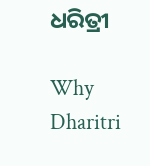ଧରିତ୍ରୀ

Why Dharitri